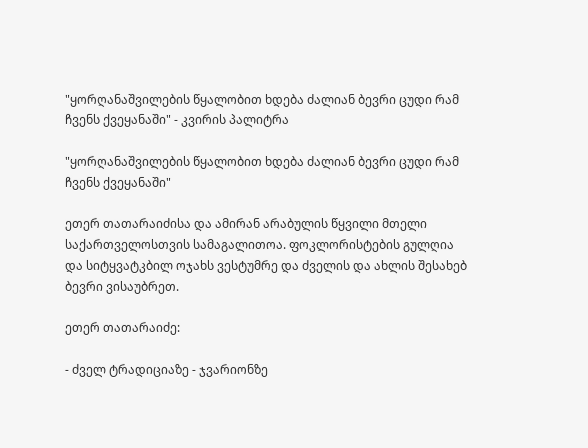"ყორღანაშვილების წყალობით ხდება ძალიან ბევრი ცუდი რამ ჩვენს ქვეყანაში" - კვირის პალიტრა

"ყორღანაშვილების წყალობით ხდება ძალიან ბევრი ცუდი რამ ჩვენს ქვეყანაში"

ეთერ თათარაიძისა და ამირან არაბულის წყვილი მთელი საქართველოსთვის სამაგალითოა. ფოკლორისტების გულღია და სიტყვატკბილ ოჯახს ვესტუმრე და ძველის და ახლის შესახებ ბევრი ვისაუბრეთ.

ეთერ თათარაიძე:

- ძველ ტრადიციაზე - ჯვარიონზე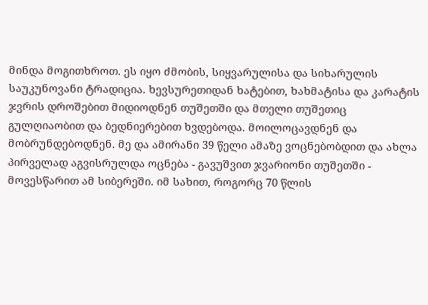მინდა მოგითხროთ. ეს იყო ძმობის, სიყვარულისა და სიხარულის საუკუნოვანი ტრადიცია. ხევსურეთიდან ხატებით, ხახმატისა და კარატის ჯვრის დროშებით მიდიოდნენ თუშეთში და მთელი თუშეთიც გულღიაობით და ბედნიერებით ხვდებოდა. მოილოცავდნენ და მობრუნდებოდნენ. მე და ამირანი 39 წელი ამაზე ვოცნებობდით და ახლა პირველად აგვისრულდა ოცნება - გავუშვით ჯვარიონი თუშეთში - მოვესწარით ამ სიბერეში. იმ სახით, როგორც 70 წლის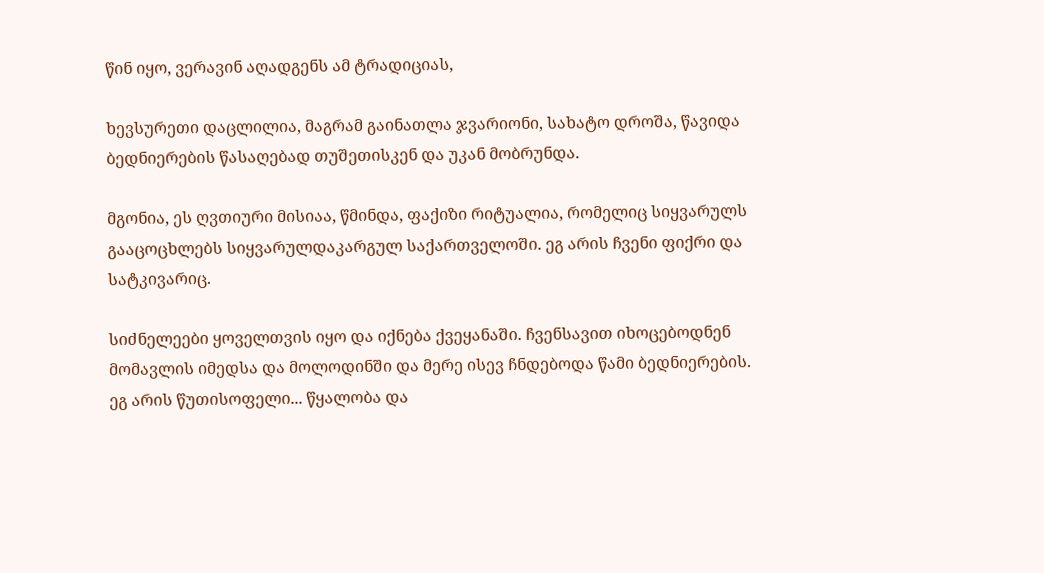წინ იყო, ვერავინ აღადგენს ამ ტრადიციას,

ხევსურეთი დაცლილია, მაგრამ გაინათლა ჯვარიონი, სახატო დროშა, წავიდა ბედნიერების წასაღებად თუშეთისკენ და უკან მობრუნდა.

მგონია, ეს ღვთიური მისიაა, წმინდა, ფაქიზი რიტუალია, რომელიც სიყვარულს გააცოცხლებს სიყვარულდაკარგულ საქართველოში. ეგ არის ჩვენი ფიქრი და სატკივარიც.

სიძნელეები ყოველთვის იყო და იქნება ქვეყანაში. ჩვენსავით იხოცებოდნენ მომავლის იმედსა და მოლოდინში და მერე ისევ ჩნდებოდა წამი ბედნიერების. ეგ არის წუთისოფელი... წყალობა და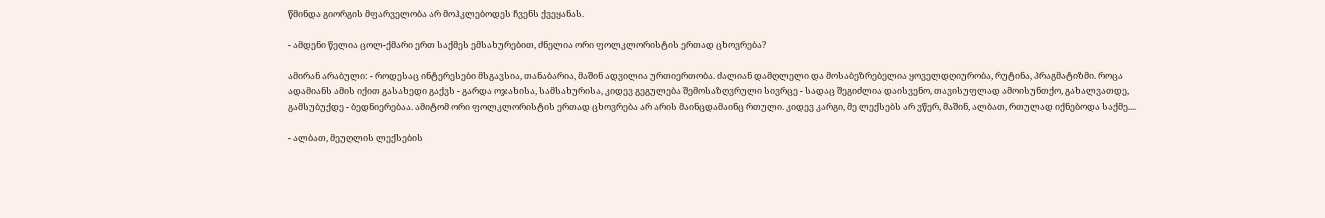წმინდა გიორგის მფარველობა არ მოჰკლებოდეს ჩვენს ქვეყანას.

- ამდენი წელია ცოლ-ქმარი ერთ საქმეს ემსახურებით, ძნელია ორი ფოლკლორისტის ერთად ცხოვრება?

ამირან არაბული: - როდესაც ინტერესები მსგავსია, თანაბარია, მაშინ ადვილია ურთიერთობა. ძალიან დამღლელი და მოსაბეზრებელია ყოველდღიურობა, რუტინა, პრაგმატიზმი. როცა ადამიანს ამის იქით გასახედი გაქვს - გარდა ოჯახისა, სამსახურისა, კიდევ გეგულება შემოსაზღვრული სივრცე - სადაც შეგიძლია დაისვენო, თავისუფლად ამოისუნთქო, გახალვათდე, გამსუბუქდე - ბედნიერებაა. ამიტომ ორი ფოლკლორისტის ერთად ცხოვრება არ არის მაინცდამაინც რთული. კიდევ კარგი, მე ლექსებს არ ვწერ, მაშინ, ალბათ, რთულად იქნებოდა საქმე....

- ალბათ, მეუღლის ლექსების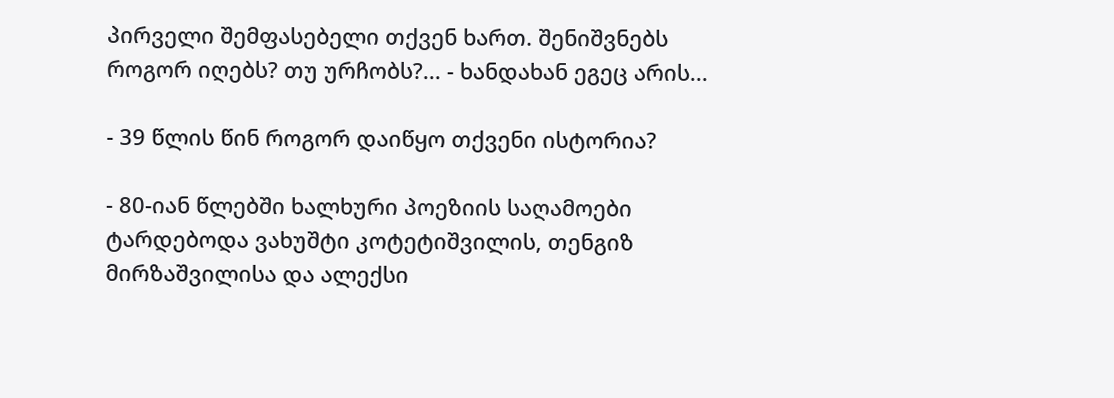პირველი შემფასებელი თქვენ ხართ. შენიშვნებს როგორ იღებს? თუ ურჩობს?... - ხანდახან ეგეც არის...

- 39 წლის წინ როგორ დაიწყო თქვენი ისტორია?

- 80-იან წლებში ხალხური პოეზიის საღამოები ტარდებოდა ვახუშტი კოტეტიშვილის, თენგიზ მირზაშვილისა და ალექსი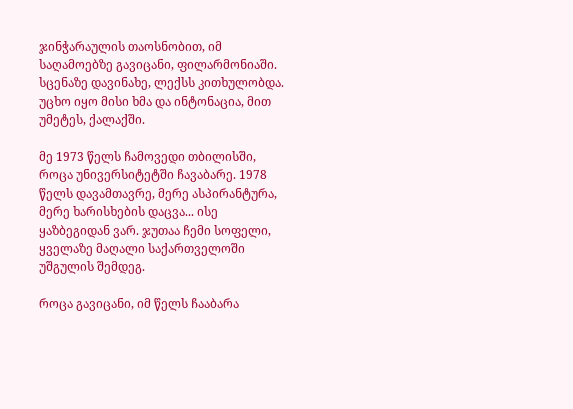ჯინჭარაულის თაოსნობით, იმ საღამოებზე გავიცანი, ფილარმონიაში. სცენაზე დავინახე, ლექსს კითხულობდა. უცხო იყო მისი ხმა და ინტონაცია, მით უმეტეს, ქალაქში.

მე 1973 წელს ჩამოვედი თბილისში, როცა უნივერსიტეტში ჩავაბარე. 1978 წელს დავამთავრე, მერე ასპირანტურა, მერე ხარისხების დაცვა... ისე ყაზბეგიდან ვარ. ჯუთაა ჩემი სოფელი, ყველაზე მაღალი საქართველოში უშგულის შემდეგ.

როცა გავიცანი, იმ წელს ჩააბარა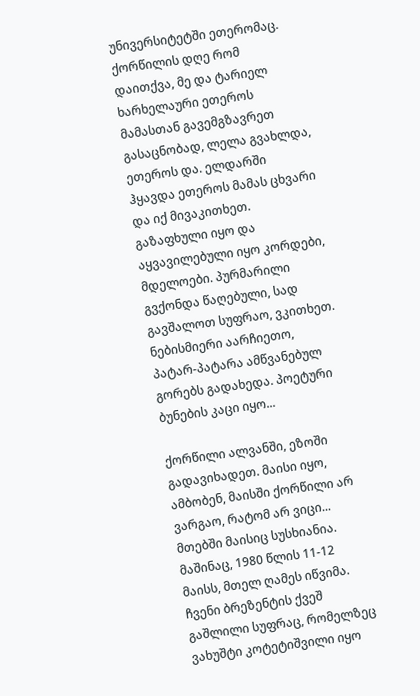უნივერსიტეტში ეთერომაც. ქორწილის დღე რომ დაითქვა, მე და ტარიელ ხარხელაური ეთეროს მამასთან გავემგზავრეთ გასაცნობად, ლელა გვახლდა, ეთეროს და. ელდარში ჰყავდა ეთეროს მამას ცხვარი და იქ მივაკითხეთ. გაზაფხული იყო და აყვავილებული იყო კორდები, მდელოები. პურმარილი გვქონდა წაღებული, სად გავშალოთ სუფრაო, ვკითხეთ. ნებისმიერი აარჩიეთო, პატარ-პატარა ამწვანებულ გორებს გადახედა. პოეტური ბუნების კაცი იყო...

ქორწილი ალვანში, ეზოში გადავიხადეთ. მაისი იყო, ამბობენ, მაისში ქორწილი არ ვარგაო, რატომ არ ვიცი... მთებში მაისიც სუსხიანია. მაშინაც, 1980 წლის 11-12 მაისს, მთელ ღამეს იწვიმა. ჩვენი ბრეზენტის ქვეშ გაშლილი სუფრაც, რომელზეც ვახუშტი კოტეტიშვილი იყო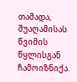თამადა, შუაღამისას წვიმის წყლისგან ჩამოიზნიქა.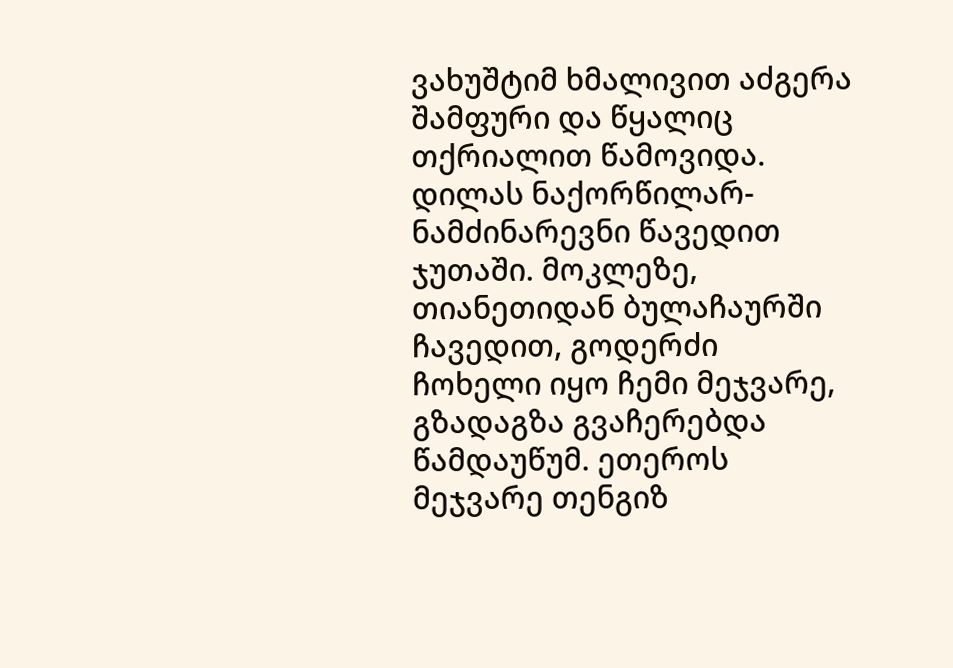ვახუშტიმ ხმალივით აძგერა შამფური და წყალიც თქრიალით წამოვიდა. დილას ნაქორწილარ-ნამძინარევნი წავედით ჯუთაში. მოკლეზე, თიანეთიდან ბულაჩაურში ჩავედით, გოდერძი ჩოხელი იყო ჩემი მეჯვარე, გზადაგზა გვაჩერებდა წამდაუწუმ. ეთეროს მეჯვარე თენგიზ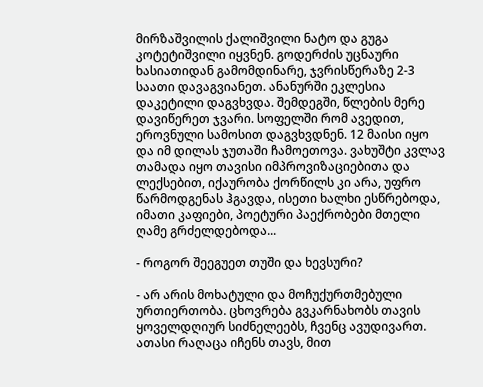მირზაშვილის ქალიშვილი ნატო და გუგა კოტეტიშვილი იყვნენ. გოდერძის უცნაური ხასიათიდან გამომდინარე, ჯვრისწერაზე 2-3 საათი დავაგვიანეთ. ანანურში ეკლესია დაკეტილი დაგვხვდა. შემდეგში, წლების მერე დავიწერეთ ჯვარი. სოფელში რომ ავედით, ეროვნული სამოსით დაგვხვდნენ. 12 მაისი იყო და იმ დილას ჯუთაში ჩამოეთოვა. ვახუშტი კვლავ თამადა იყო თავისი იმპროვიზაციებითა და ლექსებით, იქაურობა ქორწილს კი არა, უფრო წარმოდგენას ჰგავდა, ისეთი ხალხი ესწრებოდა, იმათი კაფიები, პოეტური პაექრობები მთელი ღამე გრძელდებოდა...

- როგორ შეეგუეთ თუში და ხევსური?

- არ არის მოხატული და მოჩუქურთმებული ურთიერთობა. ცხოვრება გვკარნახობს თავის ყოველდღიურ სიძნელეებს, ჩვენც ავუდივართ. ათასი რაღაცა იჩენს თავს, მით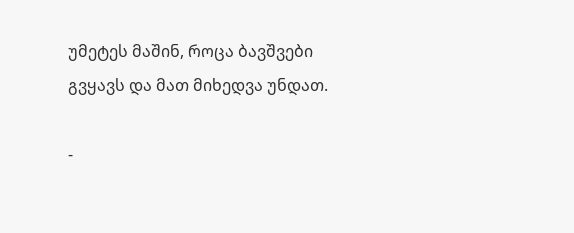უმეტეს მაშინ, როცა ბავშვები გვყავს და მათ მიხედვა უნდათ.

-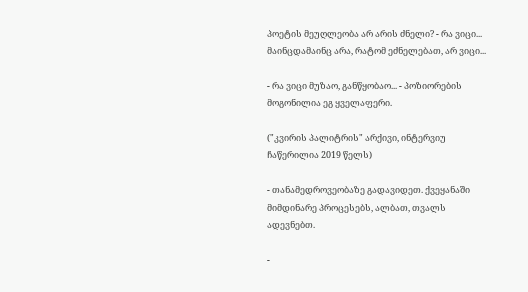პოეტის მეუღლეობა არ არის ძნელი? - რა ვიცი... მაინცდამაინც არა, რატომ ეძნელებათ, არ ვიცი...

- რა ვიცი მუზაო, განწყობაო... - პოზიორების მოგონილია ეგ ყველაფერი.

("კვირის პალიტრის" არქივი, ინტერვიუ ჩაწერილია 2019 წელს)

- თანამედროვეობაზე გადავიდეთ. ქვეყანაში მიმდინარე პროცესებს, ალბათ, თვალს ადევნებთ.

-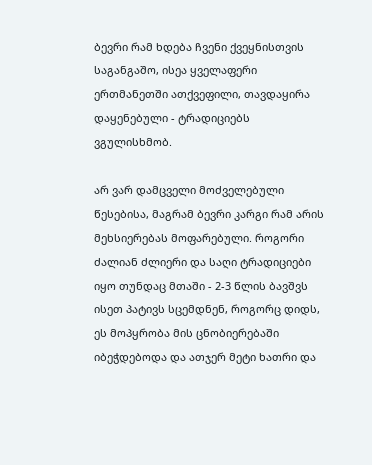ბევრი რამ ხდება ჩვენი ქვეყნისთვის საგანგაშო, ისეა ყველაფერი ერთმანეთში ათქვეფილი, თავდაყირა დაყენებული - ტრადიციებს ვგულისხმობ.

არ ვარ დამცველი მოძველებული წესებისა, მაგრამ ბევრი კარგი რამ არის მეხსიერებას მოფარებული. როგორი ძალიან ძლიერი და საღი ტრადიციები იყო თუნდაც მთაში - 2-3 წლის ბავშვს ისეთ პატივს სცემდნენ, როგორც დიდს, ეს მოპყრობა მის ცნობიერებაში იბეჭდებოდა და ათჯერ მეტი ხათრი და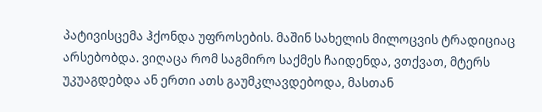პატივისცემა ჰქონდა უფროსების. მაშინ სახელის მილოცვის ტრადიციაც არსებობდა. ვიღაცა რომ საგმირო საქმეს ჩაიდენდა, ვთქვათ, მტერს უკუაგდებდა ან ერთი ათს გაუმკლავდებოდა, მასთან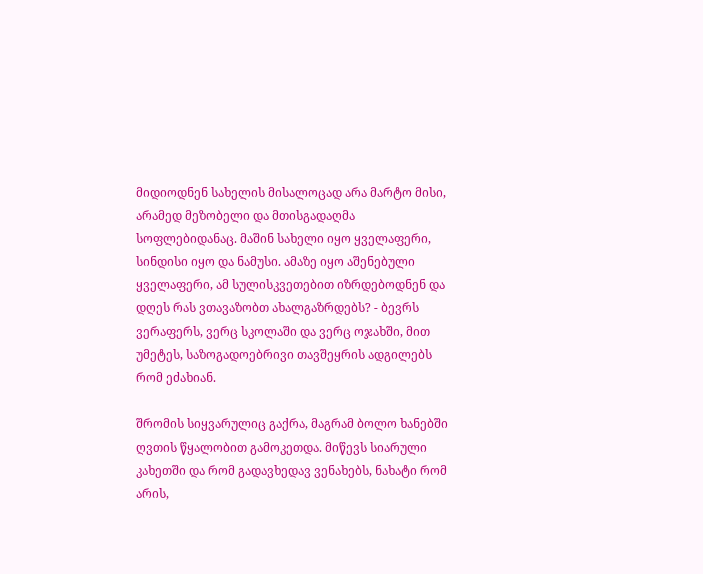მიდიოდნენ სახელის მისალოცად არა მარტო მისი, არამედ მეზობელი და მთისგადაღმა სოფლებიდანაც. მაშინ სახელი იყო ყველაფერი, სინდისი იყო და ნამუსი. ამაზე იყო აშენებული ყველაფერი, ამ სულისკვეთებით იზრდებოდნენ და დღეს რას ვთავაზობთ ახალგაზრდებს? - ბევრს ვერაფერს, ვერც სკოლაში და ვერც ოჯახში, მით უმეტეს, საზოგადოებრივი თავშეყრის ადგილებს რომ ეძახიან.

შრომის სიყვარულიც გაქრა, მაგრამ ბოლო ხანებში ღვთის წყალობით გამოკეთდა. მიწევს სიარული კახეთში და რომ გადავხედავ ვენახებს, ნახატი რომ არის,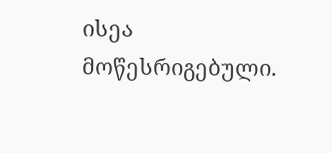ისეა მოწესრიგებული.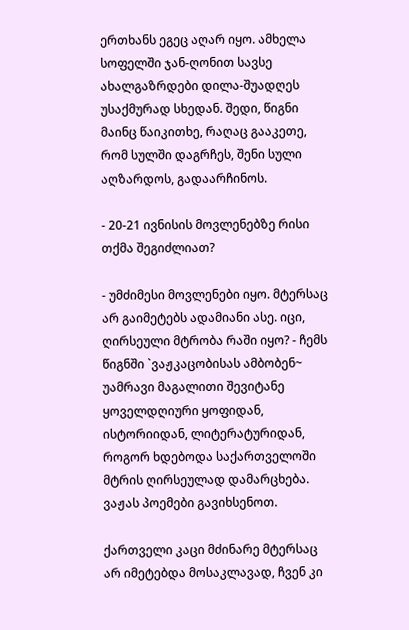ერთხანს ეგეც აღარ იყო. ამხელა სოფელში ჯან-ღონით სავსე ახალგაზრდები დილა-შუადღეს უსაქმურად სხედან. შედი, წიგნი მაინც წაიკითხე, რაღაც გააკეთე, რომ სულში დაგრჩეს, შენი სული აღზარდოს, გადაარჩინოს.

- 20-21 ივნისის მოვლენებზე რისი თქმა შეგიძლიათ?

- უმძიმესი მოვლენები იყო. მტერსაც არ გაიმეტებს ადამიანი ასე. იცი, ღირსეული მტრობა რაში იყო? - ჩემს წიგნში `ვაჟკაცობისას ამბობენ~ უამრავი მაგალითი შევიტანე ყოველდღიური ყოფიდან, ისტორიიდან, ლიტერატურიდან, როგორ ხდებოდა საქართველოში მტრის ღირსეულად დამარცხება. ვაჟას პოემები გავიხსენოთ.

ქართველი კაცი მძინარე მტერსაც არ იმეტებდა მოსაკლავად, ჩვენ კი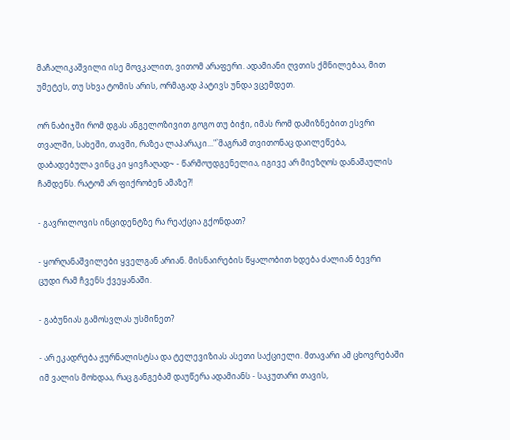მაჩალიკაშვილი ისე მოვკალით, ვითომ არაფერი. ადამიანი ღვთის ქმნილებაა, მით უმეტეს, თუ სხვა ტომის არის, ორმაგად პატივს უნდა ვცემდეთ.

ორ ნაბიჯში რომ დგას ანგელოზივით გოგო თუ ბიჭი, იმას რომ დამიზნებით ესვრი თვალში, სახეში, თავში, რაზეა ლაპარაკი..."`მაგრამ თვითონაც დაილეწება, დაბადებულა ვინც კი ყივჩაღად~ - წარმოუდგენელია, იგივე არ მიეზღოს დანაშაულის ჩამდენს. რატომ არ ფიქრობენ ამაზე?!

- გავრილოვის ინციდენტზე რა რეაქცია გქონდათ?

- ყორღანაშვილები ყველგან არიან. მისნაირების წყალობით ხდება ძალიან ბევრი ცუდი რამ ჩვენს ქვეყანაში.

- გაბუნიას გამოსვლას უსმინეთ?

- არ ეკადრება ჟურნალისტსა და ტელევიზიას ასეთი საქციელი. მთავარი ამ ცხოვრებაში იმ ვალის მოხდაა, რაც განგებამ დაუწერა ადამიანს - საკუთარი თავის,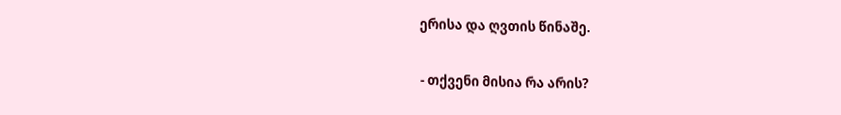ერისა და ღვთის წინაშე.

- თქვენი მისია რა არის?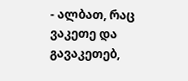- ალბათ, რაც ვაკეთე და გავაკეთებ,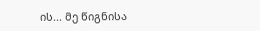ის... მე წიგნისა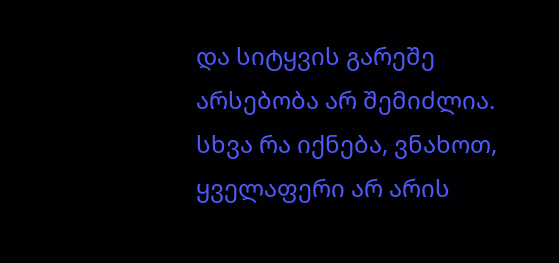და სიტყვის გარეშე არსებობა არ შემიძლია. სხვა რა იქნება, ვნახოთ, ყველაფერი არ არის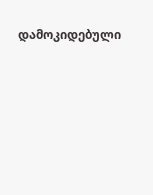დამოკიდებული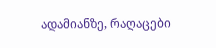ადამიანზე, რაღაცები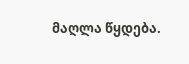მაღლა წყდება.